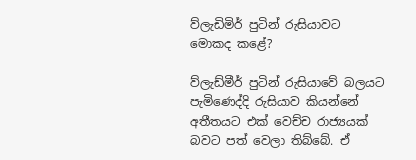ව්ලැඩිමිර් පුටින් රුසියාවට මොකද කළේ?

ව්ලැඩ්මීර් පුටින් රුසියාවේ බලයට පැමිණෙද්දි රුසියාව කියන්නේ අතීතයට එක් වෙච්ච රාජ්‍යයක් බවට පත් වෙලා තිබ්බේ. ඒ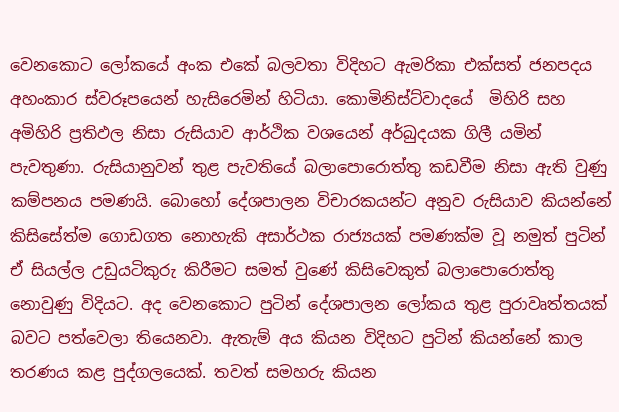වෙනකොට ලෝකයේ අංක එකේ බලවතා විදිහට ඇමරිකා එක්සත් ජනපදය අහංකාර ස්වරූපයෙන් හැසිරෙමින් හිටියා. කොමිනිස්ට්වාදයේ  මිහිරි සහ අමිහිරි ප්‍රතිඵල නිසා රුසියාව ආර්ථික වශයෙන් අර්බුදයක ගිලී යමින් පැවතුණා. රුසියානුවන් තුළ පැවතියේ බලාපොරොත්තු කඩවීම නිසා ඇති වුණු කම්පනය පමණයි. බොහෝ දේශපාලන විචාරකයන්ට අනුව රුසියාව කියන්නේ කිසිසේත්ම ගොඩගත නොහැකි අසාර්ථක රාජ්‍යයක් පමණක්ම වූ නමුත් පුටින් ඒ සියල්ල උඩුයටිකුරු කිරීමට සමත් වුණේ කිසිවෙකුත් බලාපොරොත්තු නොවුණු විදියට. අද වෙනකොට පුටින් දේශපාලන ලෝකය තුළ පුරාවෘත්තයක් බවට පත්වෙලා තියෙනවා. ඇතැම් අය කියන විදිහට පුටින් කියන්නේ කාල තරණය කළ පුද්ගලයෙක්. තවත් සමහරු කියන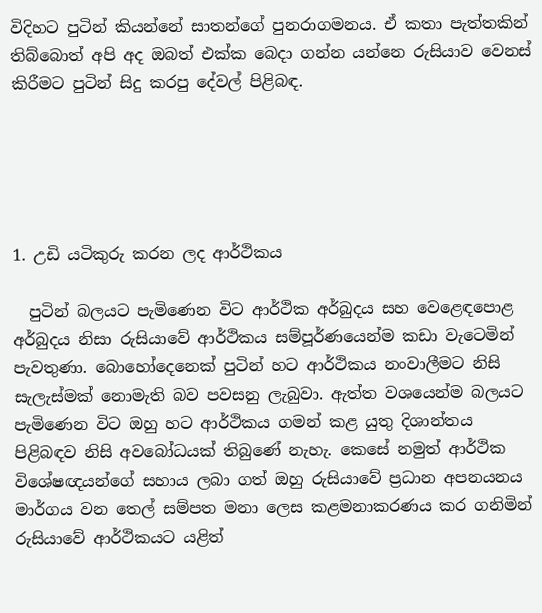විදිහට පුටින් කියන්නේ සාතන්ගේ පුනරාගමනය. ඒ කතා පැත්තකින් තිබ්බොත් අපි අද ඔබත් එක්ක බෙදා ගන්න යන්නෙ රුසියාව වෙනස් කිරීමට පුටින් සිදු කරපු දේවල් පිළිබඳ.





1. උඩි යටිකුරු කරන ලද ආර්ථිකය

  පුටින් බලයට පැමිණෙන විට ආර්ථික අර්බුදය සහ වෙළෙඳපොළ අර්බුදය නිසා රුසියාවේ ආර්ථිකය සම්පූර්ණයෙන්ම කඩා වැටෙමින් පැවතුණා. බොහෝදෙනෙක් පුටින් හට ආර්ථිකය නංවාලීමට නිසි සැලැස්මක් නොමැති බව පවසනු ලැබුවා. ඇත්ත වශයෙන්ම බලයට පැමිණෙන විට ඔහු හට ආර්ථිකය ගමන් කළ යුතු දිශාන්තය පිළිබඳව නිසි අවබෝධයක් තිබුණේ නැහැ. කෙසේ නමුත් ආර්ථික විශේෂඥයන්ගේ සහාය ලබා ගත් ඔහු රුසියාවේ ප්‍රධාන අපනයනය මාර්ගය වන තෙල් සම්පත මනා ලෙස කළමනාකරණය කර ගනිමින් රුසියාවේ ආර්ථිකයට යළිත්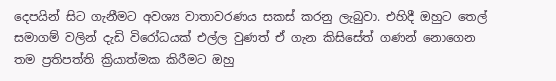දෙපයින් සිට ගැනීමට අවශ්‍ය වාතාවරණය සකස් කරනු ලැබුවා. එහිදී ඔහුට තෙල් සමාගම් වලින් දැඩි විරෝධයක් එල්ල වුණත් ඒ ගැන කිසිසේත් ගණන් නොගෙන තම ප්‍රතිපත්ති ක්‍රියාත්මක කිරීමට ඔහු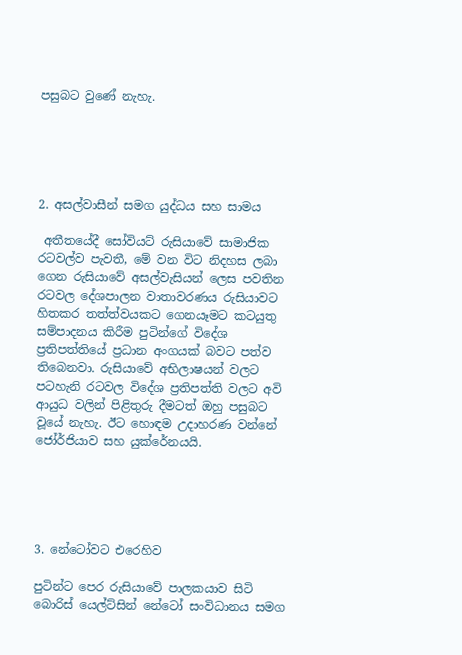පසුබට වුණේ නැහැ.





2. අසල්වාසීන් සමග යුද්ධය සහ සාමය

 අතීතයේදී සෝවියට් රුසියාවේ සාමාජික රටවල්ව පැවතී, මේ වන විට නිදහස ලබා ගෙන රුසියාවේ අසල්වැසියන් ලෙස පවතින රටවල දේශපාලන වාතාවරණය රුසියාවට හිතකර තත්ත්වයකට ගෙනයෑමට කටයුතු සම්පාදනය කිරීම පුටින්ගේ විදේශ ප්‍රතිපත්තියේ ප්‍රධාන අංගයක් බවට පත්ව තිබෙනවා. රුසියාවේ අභිලාෂයන් වලට පටහැනි රටවල විදේශ ප්‍රතිපත්ති වලට අවි ආයුධ වලින් පිළිතුරු දීමටත් ඔහු පසුබට වූයේ නැහැ. ඊට හොඳම උදාහරණ වන්නේ ජෝර්ජියාව සහ යුක්රේනයයි.





3. නේටෝවට එරෙහිව

පුටින්ට පෙර රුසියාවේ පාලකයාව සිටි  බොරිස් ‍යෙල්ට්සින් නේටෝ සංවිධානය සමග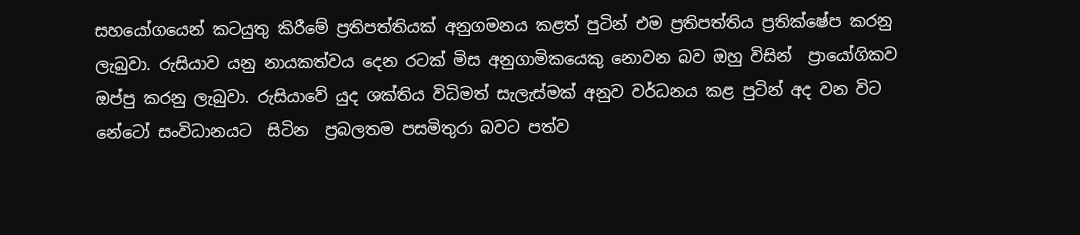සහයෝගයෙන් කටයුතු කිරීමේ ප්‍රතිපත්තියක් අනුගමනය කළත් පුටින් එම ප්‍රතිපත්තිය ප්‍රතික්ෂේප කරනු ලැබුවා. රුසියාව යනු නායකත්වය දෙන රටක් මිස අනුගාමිකයෙකු නොවන බව ඔහු විසින්  ප්‍රායෝගිකව ඔප්පු කරනු ලැබුවා. රුසියාවේ යුද ශක්තිය විධිමත් සැලැස්මක් අනුව වර්ධනය කළ පුටින් අද වන විට නේටෝ සංවිධානයට  සිටින  ප්‍රබලතම පසමිතුරා බවට පත්ව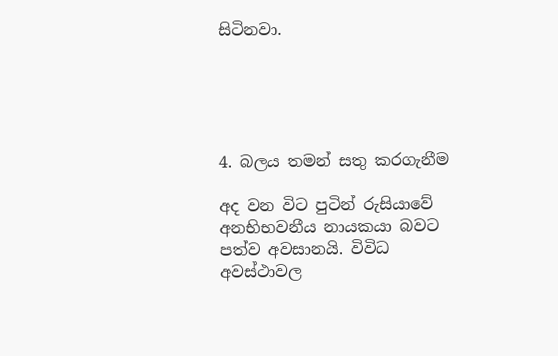සිටිනවා.





4. බලය තමන් සතු කරගැනීම

අද වන විට පුටින් රුසියාවේ අනභිභවනීය නායකයා බවට පත්ව අවසානයි. විවිධ අවස්ථාවල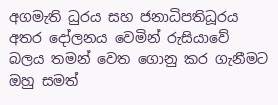අගමැති ධුරය සහ ජනාධිපතිධූරය අතර දෝලනය වෙමින් රුසියාවේ බලය තමන් වෙත ගොනු කර ගැනීමට ඔහු සමත්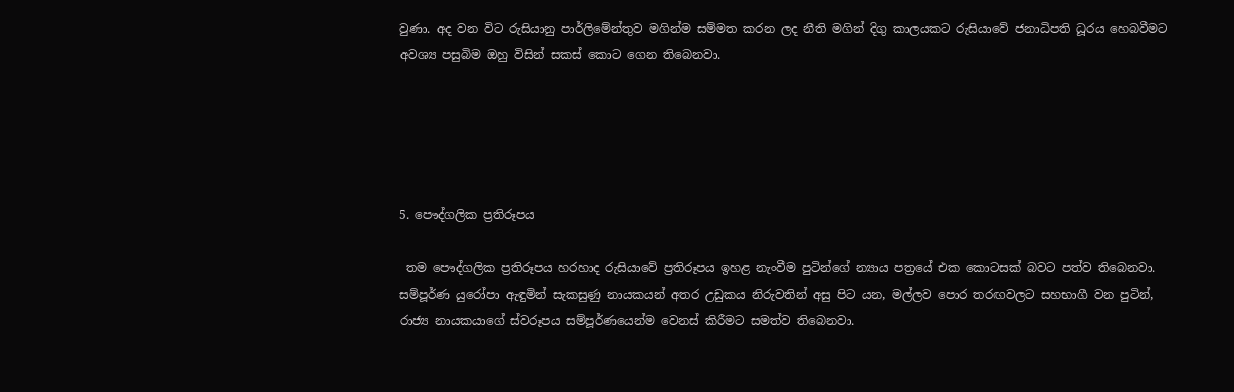වුණා. අද වන විට රුසියානු පාර්ලිමේන්තුව මගින්ම සම්මත කරන ලද නීති මගින් දිගු කාලයකට රුසියාවේ ජනාධිපති ධූරය හෙබවීමට අවශ්‍ය පසුබිම ඔහු විසින් සකස් කොට ගෙන තිබෙනවා.





5. පෞද්ගලික ප්‍රතිරූපය

 තම පෞද්ගලික ප්‍රතිරූපය හරහාද රුසියාවේ ප්‍රතිරූපය ඉහළ නැංවීම පුටින්ගේ න්‍යාය පත්‍රයේ එක කොටසක් බවට පත්ව තිබෙනවා. සම්පූර්ණ යුරෝපා ඇඳුමින් සැකසුණු නායකයන් අතර උඩුකය නිරුවතින් අසු පිට යන, මල්ලව පොර තරඟවලට සහභාගී වන පුටින්, රාජ්‍ය නායකයාගේ ස්වරූපය සම්පූර්ණයෙන්ම වෙනස් කිරීමට සමත්ව තිබෙනවා.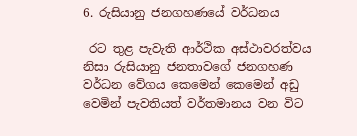6. රුසියානු ජනගහණයේ වර්ධනය

 රට තුළ පැවැති ආර්ථික අස්ථාවරත්වය නිසා රුසියානු ජනතාවගේ ජනගහණ වර්ධන වේගය කෙමෙන් කෙමෙන් අඩු වෙමින් පැවතියත් වර්තමානය වන විට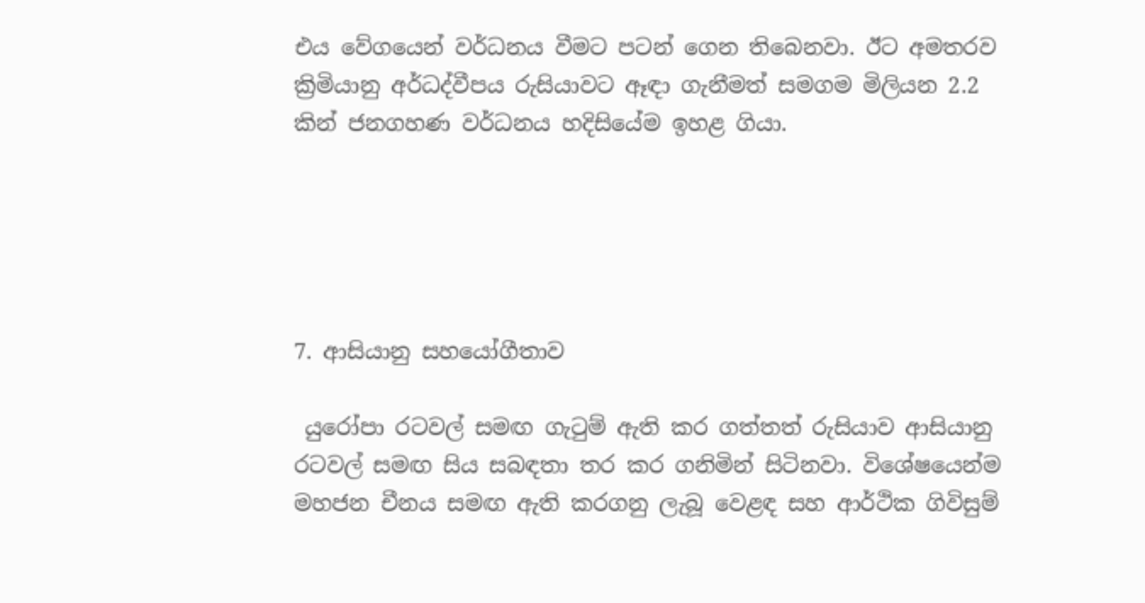එය වේගයෙන් වර්ධනය වීමට පටන් ගෙන තිබෙනවා. ඊට අමතරව ක්‍රිමියානු අර්ධද්වීපය රුසියාවට ඈඳා ගැනීමත් සමගම මිලියන 2.2 කින් ජනගහණ වර්ධනය හදිසියේම ඉහළ ගියා.





7. ආසියානු සහයෝගීතාව

 යුරෝපා රටවල් සමඟ ගැටුම් ඇති කර ගත්තත් රුසියාව ආසියානු රටවල් සමඟ සිය සබඳතා තර කර ගනිමින් සිටිනවා. විශේෂයෙන්ම මහජන චීනය සමඟ ඇති කරගනු ලැබූ වෙළඳ සහ ආර්ථික ගිවිසුම්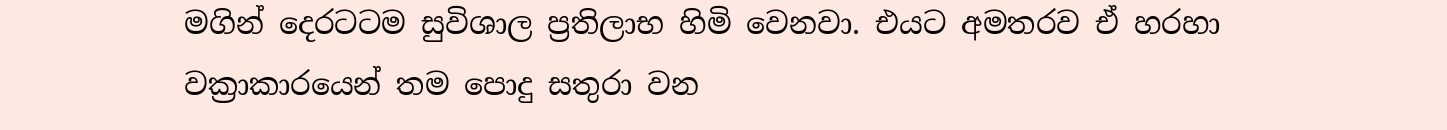මගින් දෙරටටම සුවිශාල ප්‍රතිලාභ හිමි වෙනවා. එයට අමතරව ඒ හරහා වක්‍රාකාරයෙන් තම පොදු සතුරා වන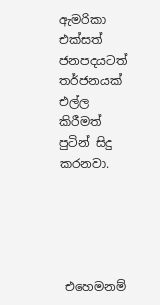ඇමරිකා එක්සත් ජනපදයටත් තර්ජනයක් එල්ල කිරීමත් පුටින් සිදු කරනවා.





 එහෙමනම්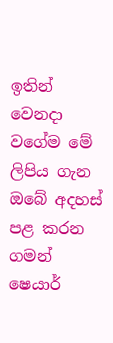ඉතින් වෙනදා වගේම මේ ලිපිය ගැන ඔබේ අදහස් පළ කරන ගමන් ෂෙයාර්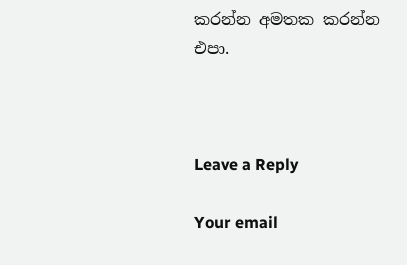කරන්න අමතක කරන්න එපා.



Leave a Reply

Your email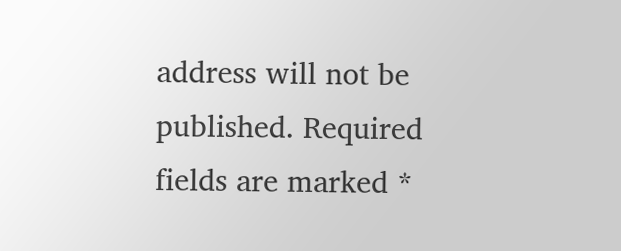address will not be published. Required fields are marked *